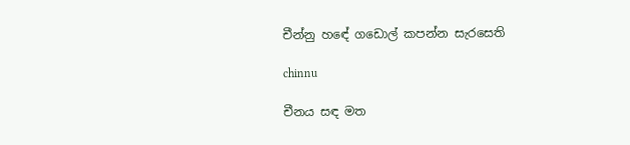චීන්නු හඳේ ගඩොල් කපන්න සැරසෙති

chinnu

චීනය සඳ මත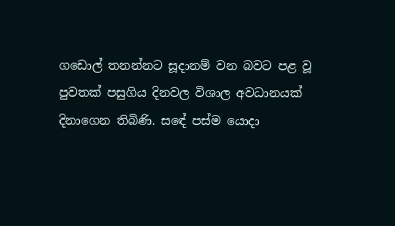ගඩොල් තනන්නට සූදානම් වන බවට පළ වූ පුවතක් පසුගිය දිනවල විශාල අවධානයක් දිනාගෙන තිබිණි. සඳේ පස්ම යොදා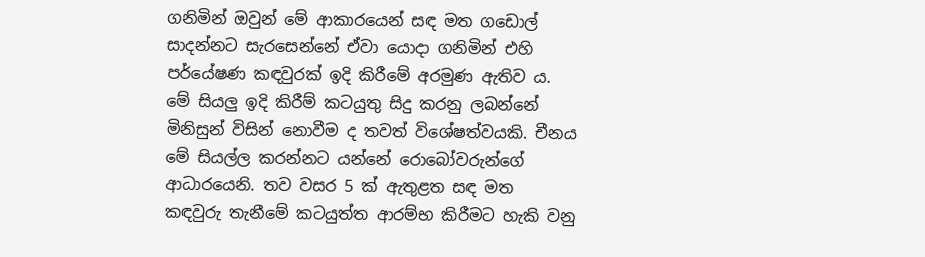ගනිමින් ඔවුන් මේ ආකාරයෙන් සඳ මත ගඩොල් සාදන්නට සැරසෙන්නේ ඒවා යොදා ගනිමින් එහි පර්යේෂණ කඳවුරක් ඉදි කිරීමේ අරමුණ ඇතිව ය. මේ සියලු ඉදි කිරීම් කටයුතු සිදු කරනු ලබන්නේ මිනිසුන් විසින් නොවීම ද තවත් විශේෂත්වයකි. චීනය මේ සියල්ල කරන්නට යන්නේ රොබෝවරුන්ගේ ආධාරයෙනි. තව වසර 5 ක් ඇතුළත සඳ මත කඳවුරු තැනීමේ කටයුත්ත ආරම්භ කිරීමට හැකි වනු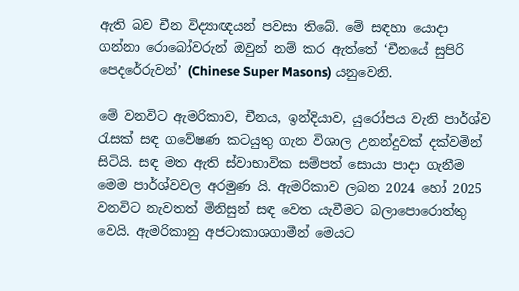ඇති බව චීන විද්‍යාඥයන් පවසා තිබේ. මේ සඳහා යොදා ගන්නා රොබෝවරුන් ඔවුන් නම් කර ඇත්තේ ‘චීනයේ සුපිරි පෙදරේරුවන්’ (Chinese Super Masons) යනුවෙනි.

මේ වනවිට ඇමරිකාව, චීනය, ඉන්දියාව, යුරෝපය වැනි පාර්ශ්ව රැසක් සඳ ගවේෂණ කටයුතු ගැන විශාල උනන්දුවක් දක්වමින් සිටියි. සඳ මත ඇති ස්වාභාවික සම්පත් සොයා පාදා ගැනීම මෙම පාර්ශ්වවල අරමුණ යි. ඇමරිකාව ලබන 2024 හෝ 2025 වනවිට නැවතත් මිනිසුන් සඳ වෙත යැවීමට බලාපොරොත්තු වෙයි. ඇමරිකානු අජටාකාශගාමීන් මෙයට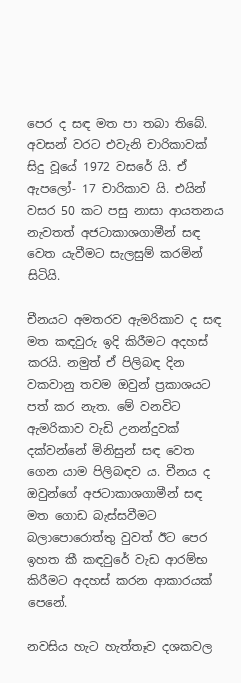පෙර ද සඳ මත පා තබා තිබේ. අවසන් වරට එවැනි චාරිකාවක් සිදු වූයේ 1972 වසරේ යි. ඒ ඇපලෝ- 17 චාරිකාව යි. එයින් වසර 50 කට පසු නාසා ආයතනය නැවතත් අජටාකාශගාමීන් සඳ වෙත යැවීමට සැලසුම් කරමින් සිටියි.

චීනයට අමතරව ඇමරිකාව ද සඳ මත කඳවුරු ඉදි කිරීමට අදහස් කරයි. නමුත් ඒ පිලිබඳ දින වකවානු තවම ඔවුන් ප්‍රකාශයට පත් කර නැත. මේ වනවිට ඇමරිකාව වැඩි උනන්දුවක් දක්වන්නේ මිනිසුන් සඳ වෙත ගෙන යාම පිලිබඳව ය. චීනය ද ඔවුන්ගේ අජටාකාශගාමීන් සඳ මත ගොඩ බැස්සවීමට බලාපොරොත්තු වුවත් ඊට පෙර ඉහත කී කඳවුරේ වැඩ ආරම්භ කිරීමට අදහස් කරන ආකාරයක් පෙනේ.

නවසිය හැට හැත්තෑව දශකවල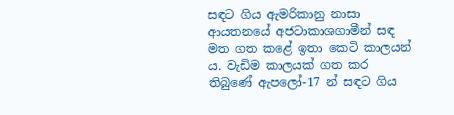සඳට ගිය ඇමරිකානු නාසා ආයතනයේ අජටාකාශගාමීන් සඳ මත ගත කළේ ඉතා කෙටි කාලයන් ය. වැඩිම කාලයක් ගත කර තිබුණේ ඇපලෝ-17 න් සඳට ගිය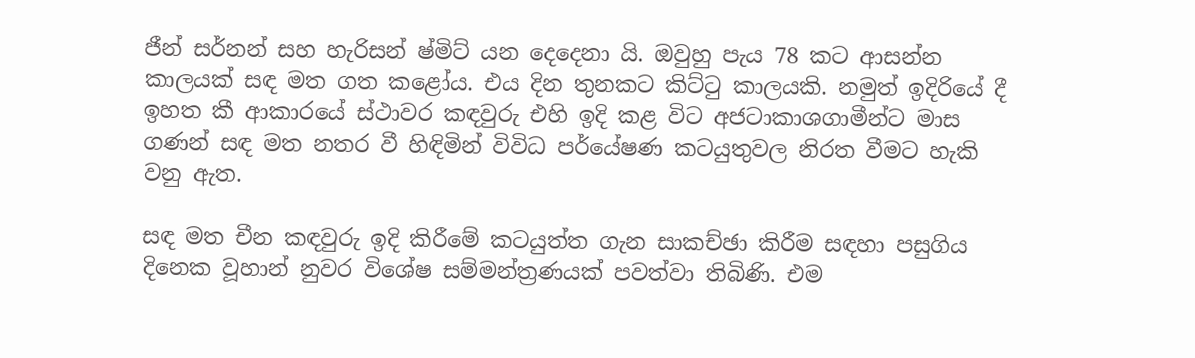ජීන් සර්නන් සහ හැරිසන් ෂ්මිට් යන දෙදෙනා යි. ඔවුහු පැය 78 කට ආසන්න කාලයක් සඳ මත ගත කළෝය. එය දින තුනකට කිට්ටු කාලයකි. නමුත් ඉදිරියේ දී ඉහත කී ආකාරයේ ස්ථාවර කඳවුරු එහි ඉදි කළ විට අජටාකාශගාමීන්ට මාස ගණන් සඳ මත නතර වී හිඳිමින් විවිධ පර්යේෂණ කටයුතුවල නිරත වීමට හැකි වනු ඇත.

සඳ මත චීන කඳවුරු ඉදි කිරීමේ කටයුත්ත ගැන සාකච්ඡා කිරීම සඳහා පසුගිය දිනෙක වූහාන් නුවර විශේෂ සම්මන්ත්‍රණයක් පවත්වා තිබිණි. එම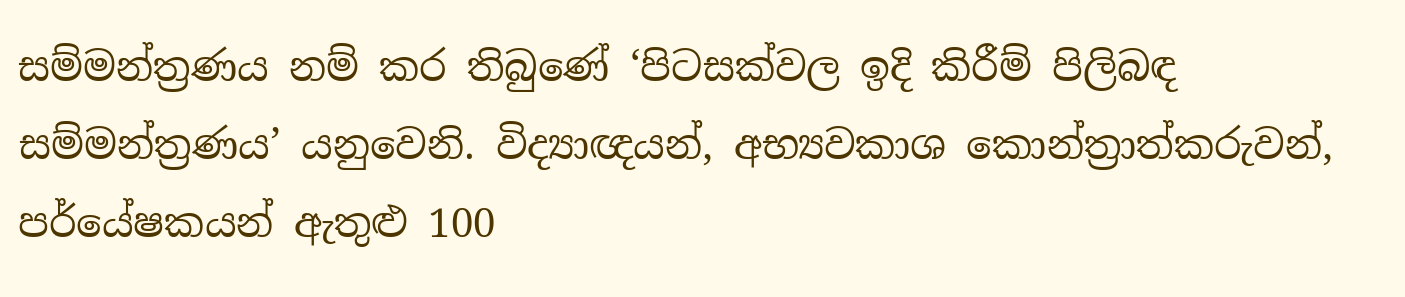සම්මන්ත්‍රණය නම් කර තිබුණේ ‘පිටසක්වල ඉදි කිරීම් පිලිබඳ සම්මන්ත්‍රණය’ යනුවෙනි. විද්‍යාඥයන්, අභ්‍යවකාශ කොන්ත්‍රාත්කරුවන්, පර්යේෂකයන් ඇතුළු 100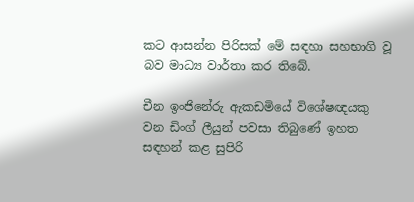කට ආසන්න පිරිසක් මේ සඳහා සහභාගි වූ බව මාධ්‍ය වාර්තා කර තිබේ.

චීන ඉංජිනේරු ඇකඩමියේ විශේෂඥයකු වන ඩිංග් ලීයුන් පවසා තිබුණේ ඉහත සඳහන් කළ සුපිරි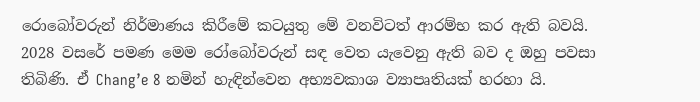රොබෝවරුන් නිර්මාණය කිරීමේ කටයුතු මේ වනවිටත් ආරම්භ කර ඇති බවයි. 2028 වසරේ පමණ මෙම රෝබෝවරුන් සඳ වෙත යැවෙනු ඇති බව ද ඔහු පවසා තිබිණි. ඒ Chang’e 8 නමින් හැඳින්වෙන අභ්‍යවකාශ ව්‍යාපෘතියක් හරහා යි.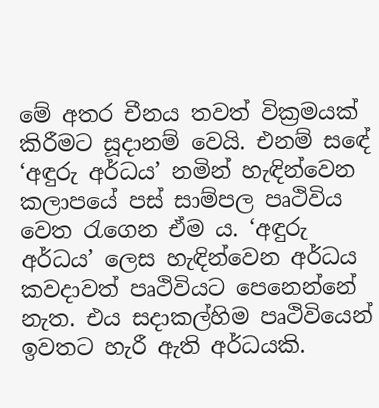මේ අතර චීනය තවත් වික්‍රමයක් කිරීමට සූදානම් වෙයි. එනම් සඳේ ‘අඳුරු අර්ධය’ නමින් හැඳින්වෙන කලාපයේ පස් සාම්පල පෘථිවිය වෙත රැගෙන ඒම ය. ‘අඳුරු අර්ධය’ ලෙස හැඳින්වෙන අර්ධය කවදාවත් පෘථිවියට පෙනෙන්නේ නැත. එය සදාකල්හිම පෘථිවියෙන් ඉවතට හැරී ඇති අර්ධයකි.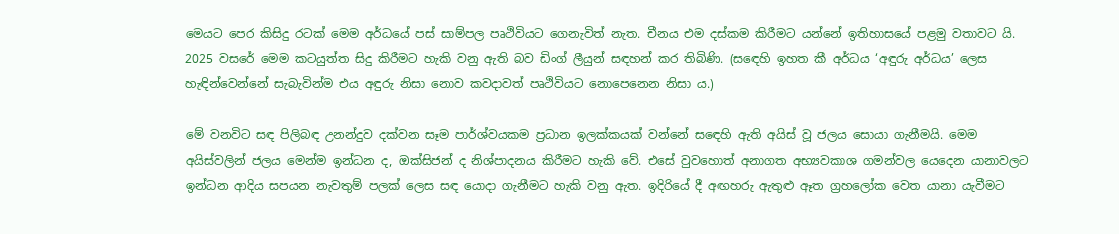මෙයට පෙර කිසිදු රටක් මෙම අර්ධයේ පස් සාම්පල පෘථිවියට ගෙනැවිත් නැත. චීනය එම දස්කම කිරීමට යන්නේ ඉතිහාසයේ පළමු වතාවට යි. 2025 වසරේ මෙම කටයුත්ත සිදු කිරීමට හැකි වනු ඇති බව ඩිංග් ලීයුන් සඳහන් කර තිබිණි. (සඳෙහි ඉහත කී අර්ධය ‘අඳුරු අර්ධය’ ලෙස හැඳින්වෙන්නේ සැබැවින්ම එය අඳුරු නිසා නොව කවදාවත් පෘථිවියට නොපෙනෙන නිසා ය.)

මේ වනවිට සඳ පිලිබඳ උනන්දුව දක්වන සෑම පාර්ශ්වයකම ප්‍රධාන ඉලක්කයක් වන්නේ සඳෙහි ඇති අයිස් වූ ජලය සොයා ගැනීමයි. මෙම අයිස්වලින් ජලය මෙන්ම ඉන්ධන ද, ඔක්සිජන් ද නිශ්පාදනය කිරීමට හැකි වේ. එසේ වුවහොත් අනාගත අභ්‍යවකාශ ගමන්වල යෙදෙන යානාවලට ඉන්ධන ආදිය සපයන නැවතුම් පලක් ලෙස සඳ යොදා ගැනීමට හැකි වනු ඇත. ඉදිරියේ දී අඟහරු ඇතුළු ඈත ග්‍රහලෝක වෙත යානා යැවීමට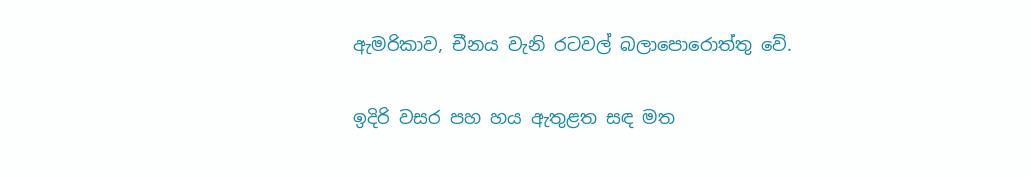ඇමරිකාව, චීනය වැනි රටවල් බලාපොරොත්තු වේ.

ඉදිරි වසර පහ හය ඇතුළත සඳ මත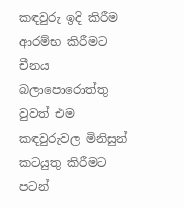කඳවුරු ඉදි කිරීම ආරම්භ කිරීමට චීනය බලාපොරොත්තු වුවත් එම කඳවුරුවල මිනිසුන් කටයුතු කිරීමට පටන්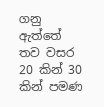ගනු ඇත්තේ තව වසර 20 කින් 30 කින් පමණ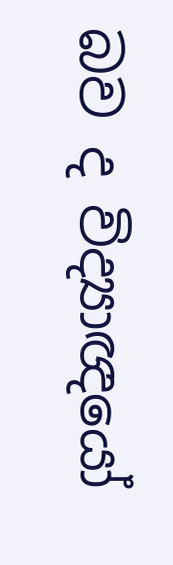බව ද විද්‍යාඥයෝ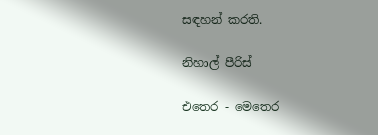සඳහන් කරති.

නිහාල් පීරිස්

එතෙර - මෙතෙර